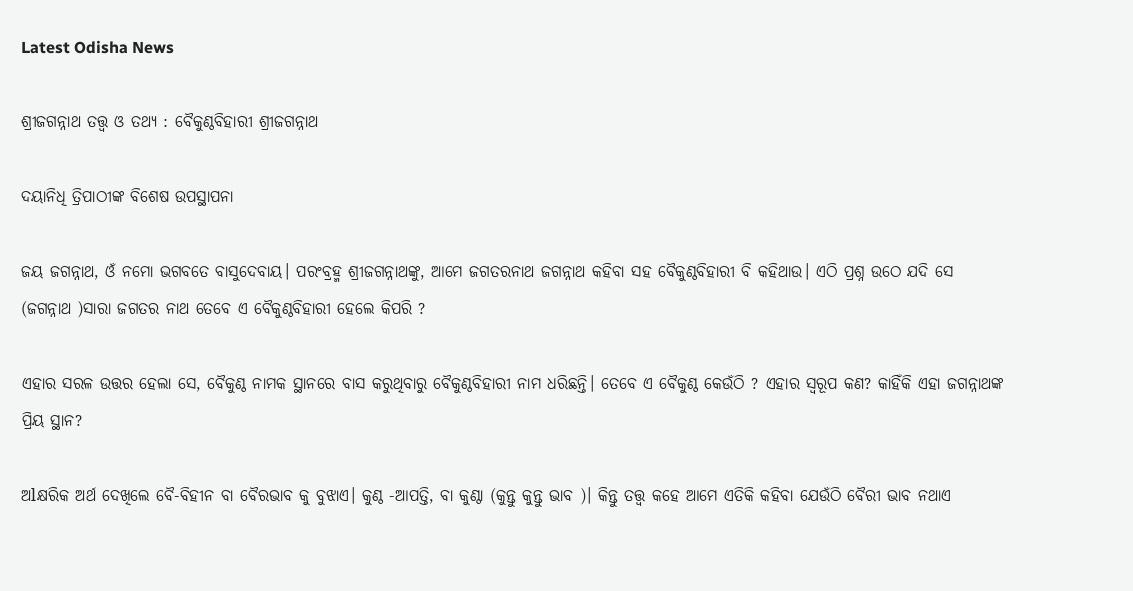Latest Odisha News

ଶ୍ରୀଜଗନ୍ନାଥ ତତ୍ତ୍ୱ ଓ ତଥ୍ୟ : ବୈକୁଣ୍ଠବିହାରୀ ଶ୍ରୀଜଗନ୍ନାଥ

ଦୟାନିଧି ତ୍ରିପାଠୀଙ୍କ ବିଶେଷ ଉପସ୍ଥାପନା

ଜୟ ଜଗନ୍ନାଥ, ଓଁ ନମୋ ଭଗବତେ ବାସୁଦେବାୟ। ପରଂବ୍ରହ୍ମ ଶ୍ରୀଜଗନ୍ନାଥଙ୍କୁ, ଆମେ ଜଗତରନାଥ ଜଗନ୍ନାଥ କହିବା ସହ ବୈକୁଣ୍ଠବିହାରୀ ବି କହିଥାଉ। ଏଠି ପ୍ରଶ୍ନ ଉଠେ ଯଦି ସେ (ଜଗନ୍ନାଥ )ସାରା ଜଗତର ନାଥ ତେବେ ଏ ବୈକୁଣ୍ଠବିହାରୀ ହେଲେ କିପରି ?

ଏହାର ସରଳ ଉତ୍ତର ହେଲା ସେ, ବୈକୁଣ୍ଠ ନାମକ ସ୍ଥାନରେ ବାସ କରୁଥିବାରୁ ବୈକୁଣ୍ଠବିହାରୀ ନାମ ଧରିଛନ୍ତି। ତେବେ ଏ ବୈକୁଣ୍ଠ କେଉଁଠି ? ଏହାର ସ୍ୱରୂପ କଣ? କାହିଁକି ଏହା ଜଗନ୍ନାଥଙ୍କ ପ୍ରିୟ ସ୍ଥାନ?

ଅlକ୍ଷରିକ ଅର୍ଥ ଦେଖିଲେ ବୈ-ବିହୀନ ବା ବୈରଭାବ କୁ ବୁଝାଏ। କୁଣ୍ଠ -ଆପତ୍ତି, ବା କୁଣ୍ଠା (କୁନ୍ତୁ କୁନ୍ତୁ ଭାବ )। କିନ୍ତୁ ତତ୍ତ୍ୱ କହେ ଆମେ ଏତିକି କହିବା ଯେଉଁଠି ବୈରୀ ଭାବ ନଥାଏ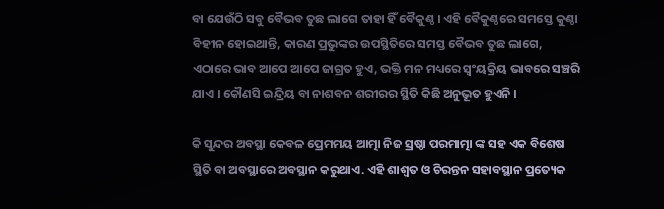ବା ଯେଉଁଠି ସବୁ ବୈଭବ ତୁଛ ଲାଗେ ତାହା ହିଁ ବୈକୁଣ୍ଠ । ଏହି ବୈକୁଣ୍ଠରେ ସମସ୍ତେ କୁଣ୍ଠା ବିହୀନ ହୋଇଥାନ୍ତି, କାରଣ ପ୍ରଭୁଙ୍କର ଉପସ୍ଥିତିରେ ସମସ୍ତ ବୈଭବ ତୁଛ ଲାଗେ, ଏଠାରେ ଭାବ ଆପେ ଆପେ ଜାଗ୍ରତ ହୁଏ, ଭକ୍ତି ମନ ମଧ୍ୟରେ ସ୍ଵଂୟକ୍ରିୟ ଭାବରେ ସଞ୍ଚରି ଯାଏ । କୌଣସି ଇନ୍ଦ୍ରିୟ ବା ନାଶବନ ଶରୀରର ସ୍ଥିତି କିଛି ଅନୁଭୂତ ହୁଏନି ।

କି ସୁନ୍ଦର ଅବସ୍ଥା କେବଳ ପ୍ରେମମୟ ଆତ୍ମା ନିଜ ସ୍ରଷ୍ଠା ପରମାତ୍ମା ଙ୍କ ସହ ଏକ ବିଶେଷ ସ୍ଥିତି ବା ଅବସ୍ଥାରେ ଅବସ୍ଥାନ କରୁଥାଏ. ଏହି ଶାଶ୍ୱତ ଓ ଚିରନ୍ତନ ସହାବସ୍ଥାନ ପ୍ରତ୍ୟେକ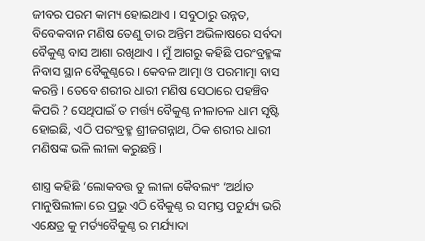ଜୀବର ପରମ କାମ୍ୟ ହୋଇଥାଏ । ସବୁଠାରୁ ଉନ୍ନତ, ବିବେକବାନ ମଣିଷ ତେଣୁ ତାର ଅନ୍ତିମ ଅଭିଳାଷରେ ସର୍ବଦା ବୈକୁଣ୍ଠ ବାସ ଆଶା ରଖିଥାଏ । ମୁଁ ଆଗରୁ କହିଛି ପରଂବ୍ରହ୍ମଙ୍କ ନିବାସ ସ୍ଥାନ ବୈକୁଣ୍ଠରେ । କେବଳ ଆତ୍ମା ଓ ପରମାତ୍ମା ବାସ କରନ୍ତି । ତେବେ ଶରୀର ଧାରୀ ମଣିଷ ସେଠାରେ ପହଞ୍ଚିବ କିପରି ? ସେଥିପାଇଁ ତ ମର୍ତ୍ତ୍ୟ ବୈକୁଣ୍ଠ ନୀଳାଚଳ ଧାମ ସୃଷ୍ଟି ହୋଇଛି, ଏଠି ପରଂବ୍ରହ୍ମ ଶ୍ରୀଜଗନ୍ନାଥ, ଠିକ ଶରୀର ଧାରୀ ମଣିଷଙ୍କ ଭଳି ଲୀଳା କରୁଛନ୍ତି ।

ଶାସ୍ତ୍ର କହିଛି ‘ଲୋକବତ୍ତ ତୁ ଲୀଳା କୈବଲ୍ୟଂ ‘ଅର୍ଥାତ ମାନୁଷିଲୀଳା ରେ ପ୍ରଭୁ ଏଠି ବୈକୁଣ୍ଠ ର ସମସ୍ତ ପଚୁର୍ଯ୍ୟ ଭରି ଏକ୍ଷେତ୍ର କୁ ମର୍ତ୍ୟବୈକୁଣ୍ଠ ର ମର୍ଯ୍ୟାଦା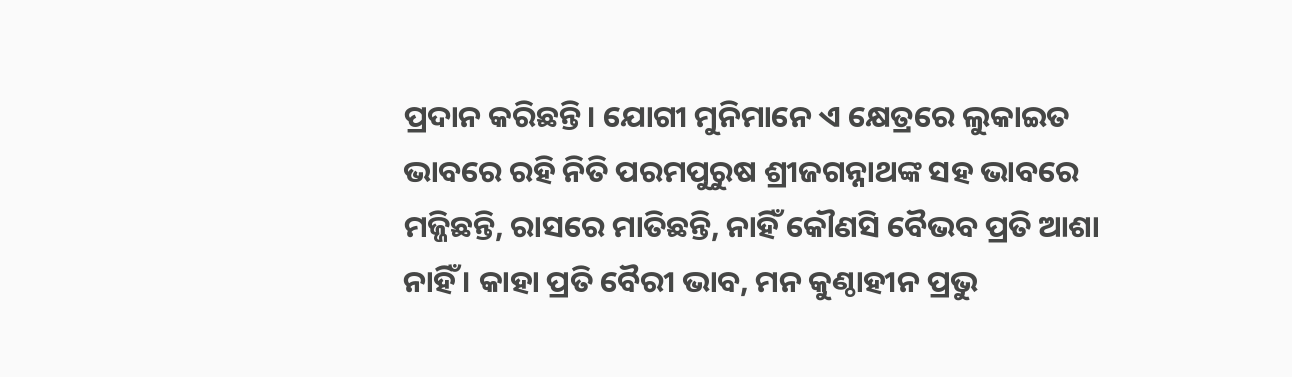ପ୍ରଦାନ କରିଛନ୍ତି। ଯୋଗୀ ମୁନିମାନେ ଏ କ୍ଷେତ୍ରରେ ଲୁକାଇତ ଭାବରେ ରହି ନିତି ପରମପୁରୁଷ ଶ୍ରୀଜଗନ୍ନାଥଙ୍କ ସହ ଭାବରେ ମଜ୍ଜିଛନ୍ତି, ରାସରେ ମାତିଛନ୍ତି, ନାହିଁ କୌଣସି ବୈଭବ ପ୍ରତି ଆଶା ନାହିଁ । କାହା ପ୍ରତି ବୈରୀ ଭାବ, ମନ କୁଣ୍ଠାହୀନ ପ୍ରଭୁ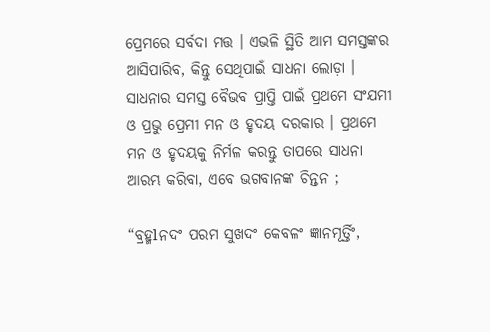ପ୍ରେମରେ ସର୍ବଦା ମତ୍ତ । ଏଭଳି ସ୍ଥିତି ଆମ ସମସ୍ତଙ୍କର ଆସିପାରିବ, କିନ୍ତୁ ସେଥିପାଇଁ ସାଧନା ଲୋଡ଼ା । ସାଧନାର ସମସ୍ତ ବୈଭବ ପ୍ରାପ୍ତି ପାଇଁ ପ୍ରଥମେ ସଂଯମୀ ଓ ପ୍ରଭୁ ପ୍ରେମୀ ମନ ଓ ହୃଦୟ ଦରକାର । ପ୍ରଥମେ ମନ ଓ ହୃଦୟକୁ ନିର୍ମଳ କରନ୍ତୁ ତାପରେ ସାଧନା ଆରମ୍ଭ କରିବା, ଏବେ ଭଗବାନଙ୍କ ଚିନ୍ତନ ;

“ବ୍ରହ୍ମlନଦଂ ପରମ ସୁଖଦଂ କେବଳଂ ଜ୍ଞାନମୂର୍ତ୍ତିଂ,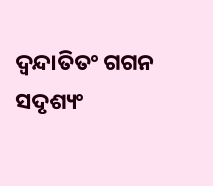ଦ୍ବନ୍ଦାତିତଂ ଗଗନ ସଦୃଶ୍ୟଂ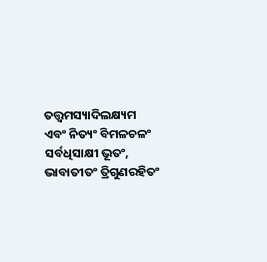ତତ୍ତ୍ୱମସ୍ୟାଦିଲକ୍ଷ୍ୟମ
ଏବଂ ନିତ୍ୟଂ ବିମଳଚଳଂ ସର୍ବଧିସାକ୍ଷୀ ଭୂତଂ, ଭାବାତୀତଂ ତ୍ରିଗୁଣରହିତଂ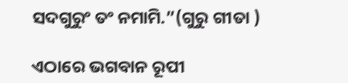ସଦଗୁରୁଂ ତଂ ନମାମି.”(ଗୁରୁ ଗୀତା )

ଏଠାରେ ଭଗବାନ ରୂପୀ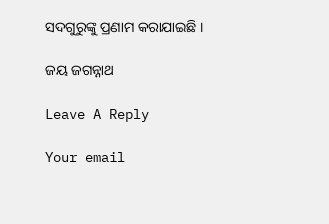ସଦଗୁରୁଙ୍କୁ ପ୍ରଣାମ କରାଯାଇଛି ।

ଜୟ ଜଗନ୍ନାଥ

Leave A Reply

Your email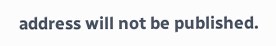address will not be published.